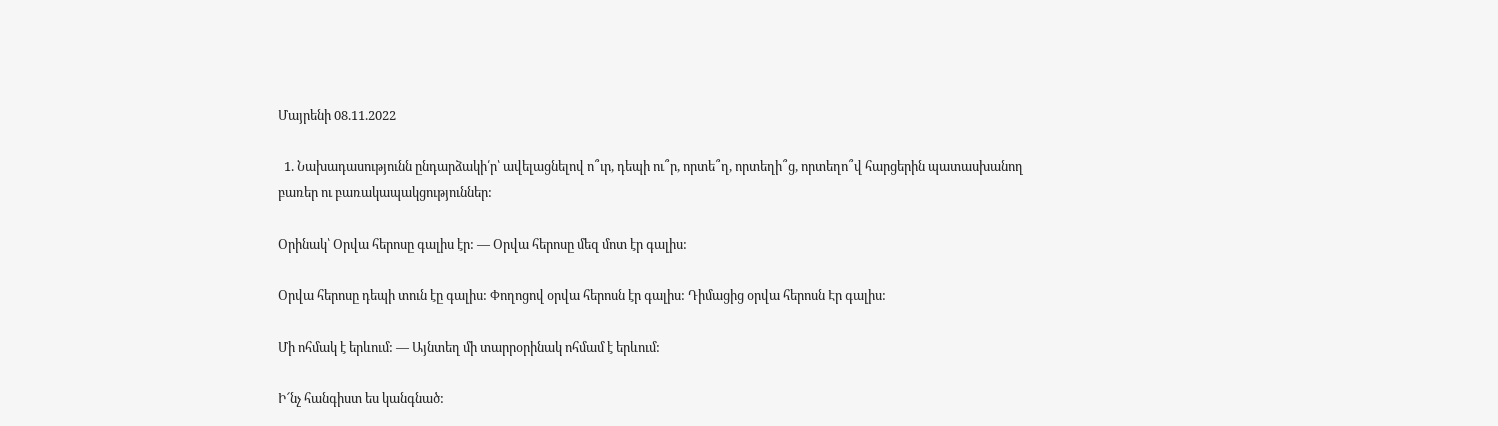Մայրենի 08.11.2022

  1. Նախադասությունն ընդարձակի՛ր՝ ավելացնելով ո՞ւր, դեպի ու՞ր, որտե՞ղ, որտեղի՞ց, որտեղո՞վ հարցերին պատասխանող բառեր ու բառակապակցություններ:

Օրինակ՝ Օրվա հերոսը գալիս էր: — Օրվա հերոսը մեզ մոտ էր գալիս:

Օրվա հերոսը դեպի տուն էը գալիս: Փողոցով օրվա հերոսն էր գալիս: Դիմացից օրվա հերոսն Էր գալիս:

Մի ոհմակ է երևում: — Այնտեղ մի տարրօրինակ ոհմամ է երևում:

Ի՜նչ հանգիստ ես կանգնած: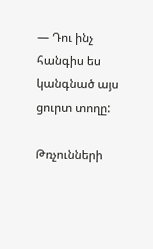— Դու ինչ հանգիս ես կանգնած այս ցուրտ տողը:

Թռչունների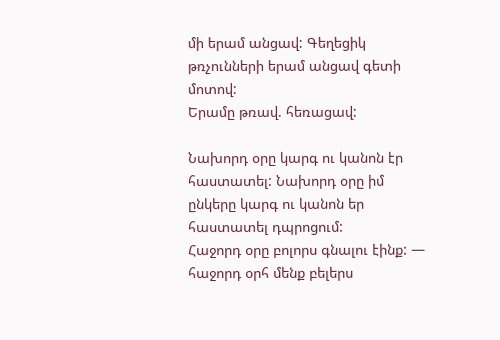մի երամ անցավ: Գեղեցիկ թռչունների երամ անցավ գետի մոտով:
Երամը թռավ. հեռացավ:

Նախորդ օրը կարգ ու կանոն էր հաստատել: Նախորդ օրը իմ ընկերը կարգ ու կանոն եր հաստատել դպրոցում:
Հաջորդ օրը բոլորս գնալու էինք: — հաջորդ օրհ մենք բելերս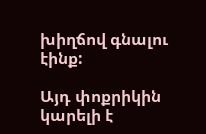խիղճով գնալու էինք:

Այդ փոքրիկին կարելի է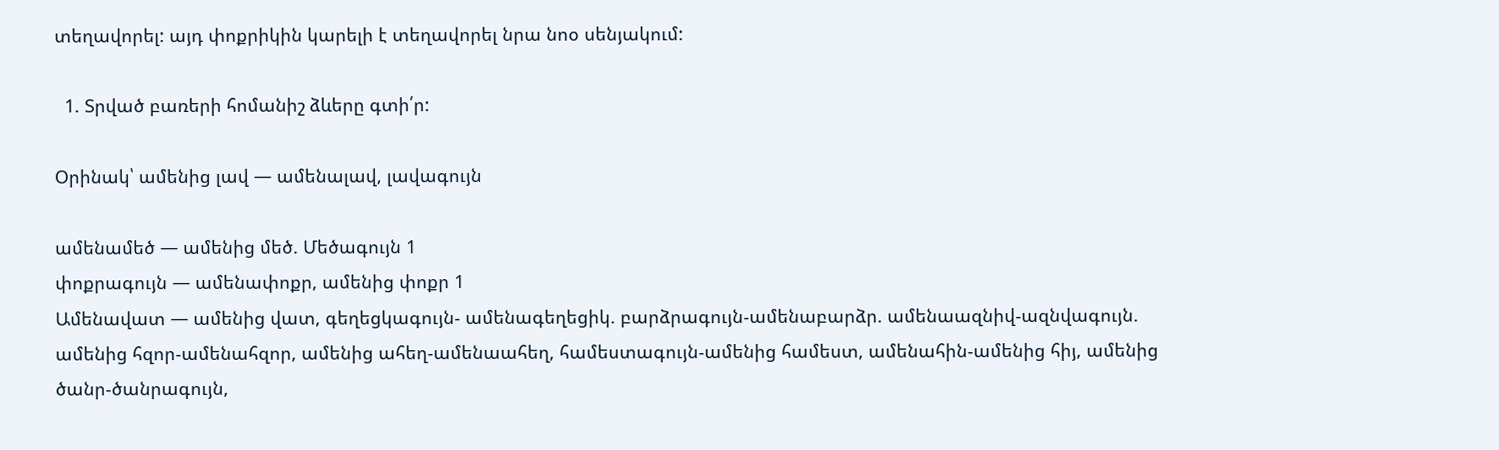տեղավորել: այդ փոքրիկին կարելի է տեղավորել նրա նոօ սենյակում:

  1. Տրված բառերի հոմանիշ ձևերը գտի՛ր:

Օրինակ՝ ամենից լավ — ամենալավ, լավագույն

ամենամեծ — ամենից մեծ. Մեծագույն 1
փոքրագույն — ամենափոքր, ամենից փոքր 1
Ամենավատ — ամենից վատ, գեղեցկագույն- ամենագեղեցիկ. բարձրագույն-ամենաբարձր. ամենաազնիվ-ազնվագույն. ամենից հզոր-ամենահզոր, ամենից ահեղ-ամենաահեղ, համեստագույն-ամենից համեստ, ամենահին-ամենից հիյ, ամենից ծանր-ծանրագույն,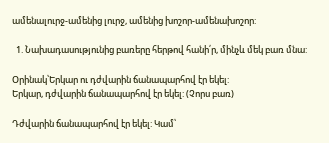ամենալուրջ-ամենից լուրջ, ամենից խոշոր-ամենախոշոր:

  1. Նախադասությունից բառերը հերթով հանի՛ր, մինչև մեկ բառ մնա:

Օրինակ՝Երկար ու դժվարին ճանապարհով էր եկել:
Երկար, դժվարին ճանապարհով էր եկել: (Չորս բառ)

Դժվարին ճանապարհով էր եկել: Կամ՝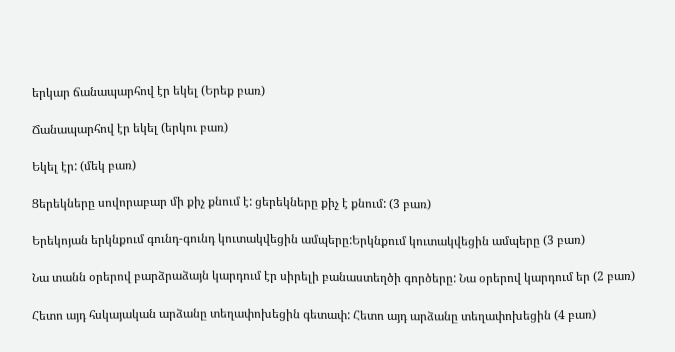երկար ճանապարհով էր եկել (Երեք բառ)

Ճանապարհով էր եկել (երկու բառ)

Եկել էր: (մեկ բառ)

Ցերեկները սովորաբար մի քիչ քնում է: ցերեկները քիչ է քնում: (3 բառ)

Երեկոյան երկնքում գունդ-գունդ կուտակվեցին ամպերը:Երկնքում կուտակվեցին ամպերը (3 բառ)

Նա տանն օրերով բարձրաձայն կարդում էր սիրելի բանաստեղծի գործերը: Նա օրերով կարդում եր (2 բառ)

Հետո այդ հսկայական արձանը տեղափոխեցին գետափ: Հետո այդ արձանը տեղափոխեցին (4 բառ)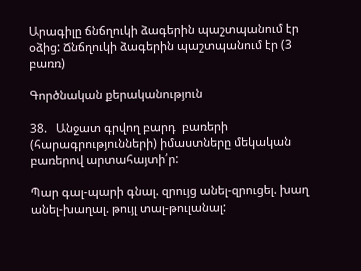Արագիլը ճնճղուկի ձագերին պաշտպանում էր օձից: Ճնճղուկի ձագերին պաշտպանում էր (3 բառռ)

Գործնական քերականություն

38.   Անջատ գրվող բարդ  բառերի  (հարագրությունների) իմաստները մեկական բառերով արտահայտի՛ր:

Պար գալ-պարի գնալ. զրույց անել-զրուցել. խաղ անել-խաղալ. թույլ տալ-թուլանալ: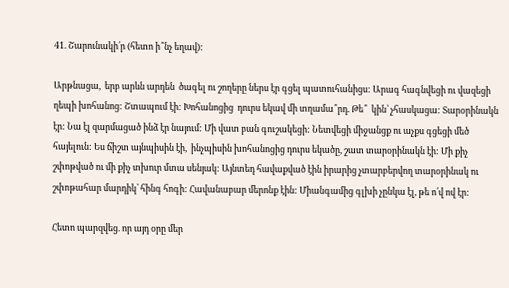41. Շարունակի՛ր (հետո ի՞նչ եղավ):

Արթնացա,  երբ արևն արդեն  ծագել ու շողերը ներս էր գցել պատուհանիցս: Արագ հագնվեցի ու վազեցի ղեպի խոհանոց: Շտապում էի: Խոհանոցից  դուրս եկավ մի տղամա՞րդ. Թե՞  կին՝ չհասկացա: Տարօրինակն էր: Նա էլ զարմացած ինձ էր նայում: Մի վատ բան գուշակեցի: Նետվեցի միջանցք ու աչքս գցեցի մեծ հայելուն: Ես ճիշտ այնպիսին էի,  ինչպիսին խոհանոցից դուրս եկածը, շատ տարօրինակն էի: Մի քիչ շփոթված ու մի քիչ տխուր մտա սենյակ: Այնտեդ հավաքված էին իրարից չտարբերվող տարօրինակ ու շփոթահար մարդիկ՝ հինգ հոգի: Հավանաբար մերոնք էին: Միանգամից գլխի չընկա էլ, թե ո՛վ ով էր:

Հետո պարզվեց. որ այդ օրը մեր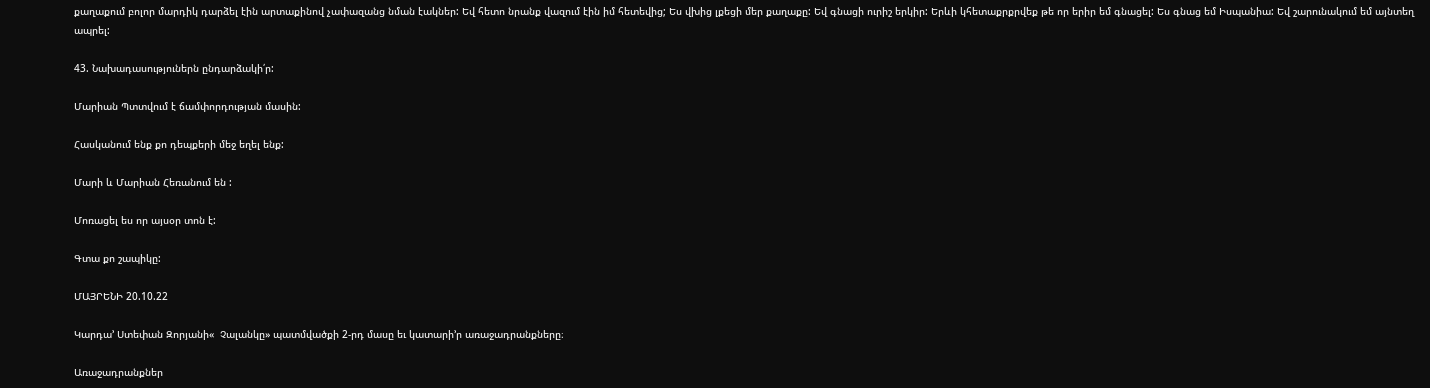քաղաքում բոլոր մարդիկ դարձել էին արտաքինով չափազանց նման էակներ: Եվ հետո նրանք վազում էին իմ հետեվից; Ես վխից լքեցի մեր քաղաքը: Եվ գնացի ուրիշ երկիր: Երևի կհետաքրքրվեք թե որ երիր եմ գնացել: Ես գնաց եմ Իսպանիա: Եվ շարունակում եմ այնտեղ ապրել:

43. Նախադասություներն ընդարձակի՛ր:

Մարիան Պտտվում է ճամփորդության մասին:

Հասկանում ենք քո դեպքերի մեջ եղել ենք:

Մարի և Մարիան Հեռանում են :

Մոռացել ես որ այսօր տոն է:

Գտա քո շապիկը:

ՄԱՅՐԵՆԻ 20.10.22

Կարդա’ Ստեփան Զորյանի«  Չալանկը» պատմվածքի 2-րդ մասը եւ կատարի’ր առաջադրանքները։

Առաջադրանքներ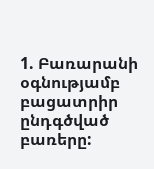1. Բառարանի օգնությամբ բացատրիր ընդգծված բառերը: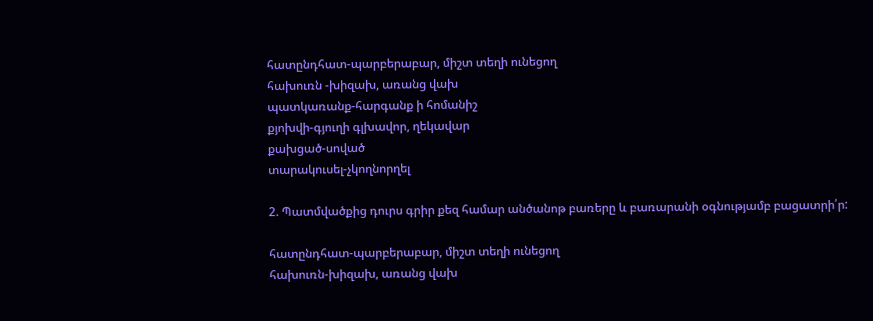հատընդհատ-պարբերաբար, միշտ տեղի ունեցող
հախուռն -խիզախ, առանց վախ
պատկառանք-հարգանք ի հոմանիշ
քյոխվի-գյուղի գլխավոր, ղեկավար
քախցած-սոված
տարակուսել-չկողնորղել

2. Պատմվածքից դուրս գրիր քեզ համար անծանոթ բառերը և բառարանի օգնությամբ բացատրի՛ր:

հատընդհատ-պարբերաբար, միշտ տեղի ունեցող
հախուռն-խիզախ, առանց վախ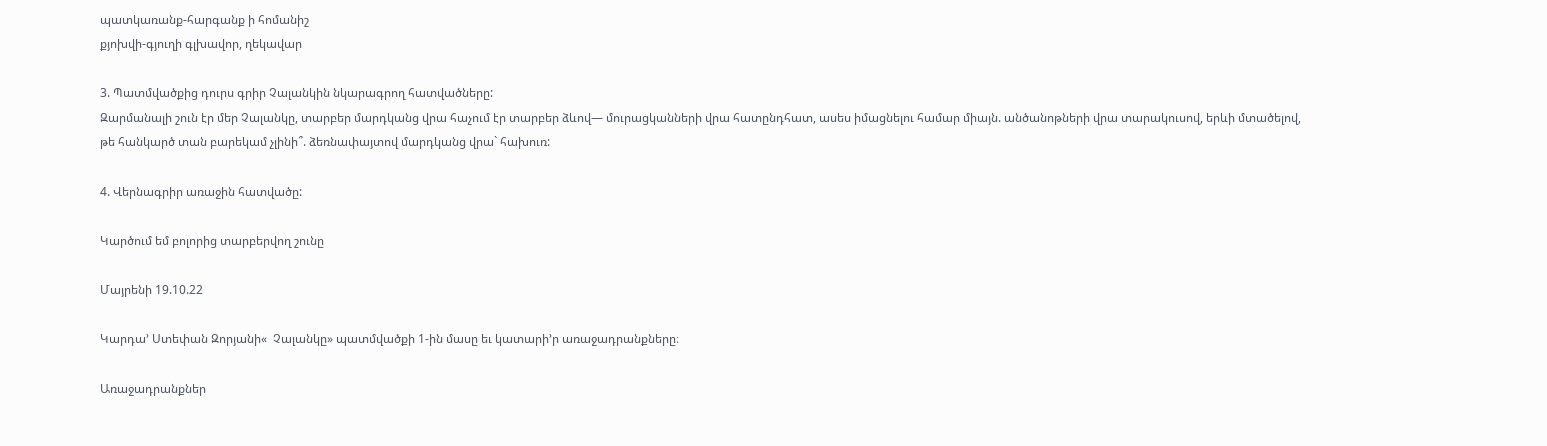պատկառանք-հարգանք ի հոմանիշ
քյոխվի-գյուղի գլխավոր, ղեկավար

3. Պատմվածքից դուրս գրիր Չալանկին նկարագրող հատվածները:
Զարմանալի շուն էր մեր Չալանկը, տարբեր մարդկանց վրա հաչում էր տարբեր ձևով— մուրացկանների վրա հատընդհատ, ասես իմացնելու համար միայն. անծանոթների վրա տարակուսով, երևի մտածելով, թե հանկարծ տան բարեկամ չլինի՞. ձեռնափայտով մարդկանց վրա` հախուռ:

4. Վերնագրիր առաջին հատվածը:

Կարծում եմ բոլորից տարբերվող շունը

Մայրենի 19.10.22

Կարդա’ Ստեփան Զորյանի«  Չալանկը» պատմվածքի 1-ին մասը եւ կատարի’ր առաջադրանքները։

Առաջադրանքներ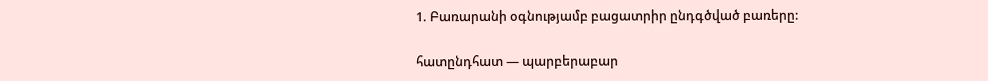1. Բառարանի օգնությամբ բացատրիր ընդգծված բառերը:

հատընդհատ — պարբերաբար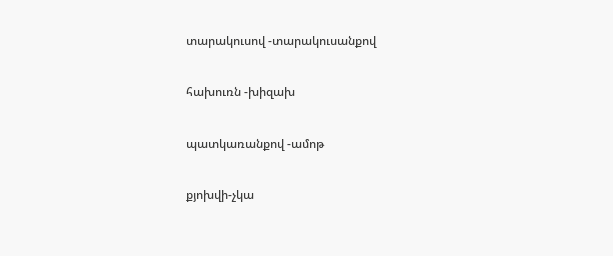տարակուսով -տարակուսանքով

հախուռն -խիզախ

պատկառանքով -ամոթ

քյոխվի-չկա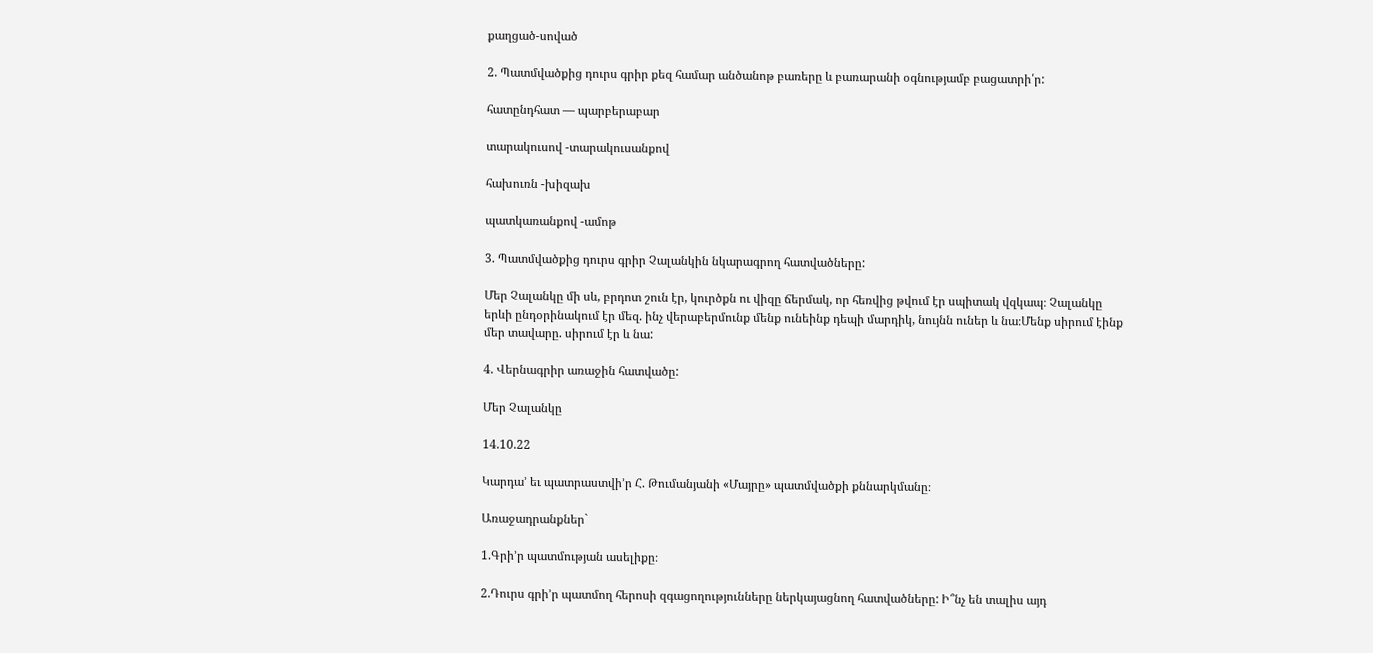քաղցած-սոված

2. Պատմվածքից դուրս գրիր քեզ համար անծանոթ բառերը և բառարանի օգնությամբ բացատրի՛ր:

հատընդհատ — պարբերաբար

տարակուսով -տարակուսանքով

հախուռն -խիզախ

պատկառանքով -ամոթ

3. Պատմվածքից դուրս գրիր Չալանկին նկարագրող հատվածները:

Մեր Չալանկը մի սև, բրդոտ շուն էր, կուրծքն ու վիզը ճերմակ, որ հեռվից թվում էր սպիտակ վզկապ։ Չալանկը երևի ընդօրինակում էր մեզ. ինչ վերաբերմունք մենք ունեինք դեպի մարդիկ, նույնն ուներ և նա։Մենք սիրում էինք մեր տավարը. սիրում էր և նա:

4. Վերնագրիր առաջին հատվածը:

Մեր Չալանկը

14.10.22

Կարդա’ եւ պատրաստվի’ր Հ. Թումանյանի «Մայրը» պատմվածքի քննարկմանը։

Առաջադրանքներ`

1.Գրի’ր պատմության ասելիքը։

2.Դուրս գրի’ր պատմող հերոսի զգացողությունները ներկայացնող հատվածները: Ի՞նչ են տալիս այդ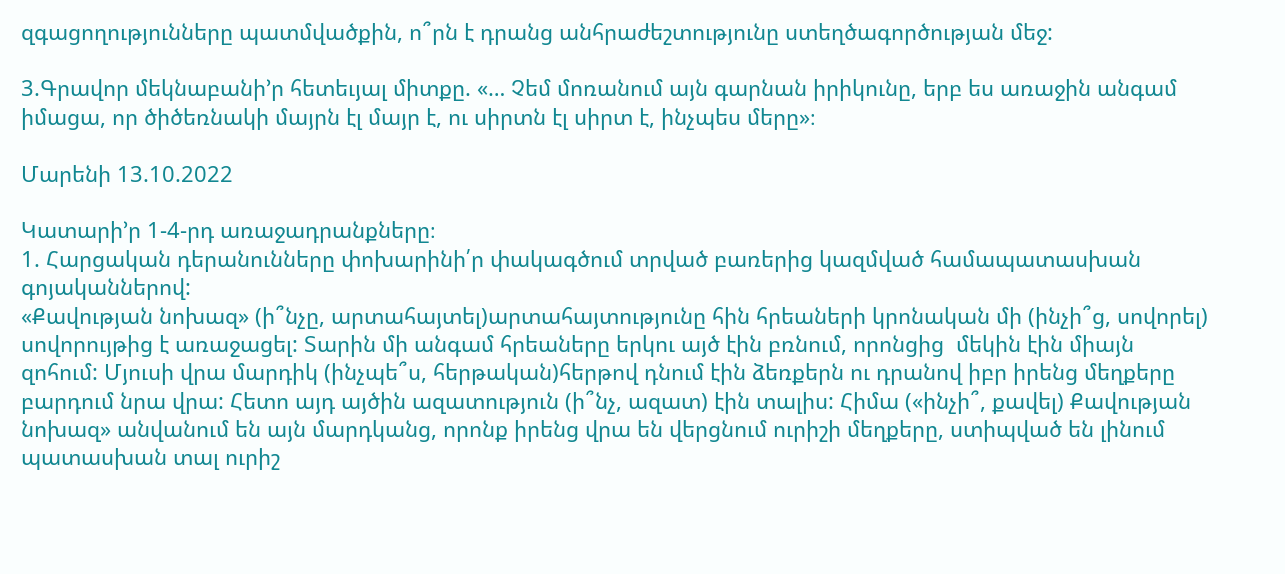զգացողությունները պատմվածքին, ո՞րն է դրանց անհրաժեշտությունը ստեղծագործության մեջ:

3.Գրավոր մեկնաբանի’ր հետեւյալ միտքը. «… Չեմ մոռանում այն գարնան իրիկունը, երբ ես առաջին անգամ իմացա, որ ծիծեռնակի մայրն էլ մայր է, ու սիրտն էլ սիրտ է, ինչպես մերը»։

Մարենի 13.10.2022

Կատարի’ր 1-4-րդ առաջադրանքները։
1. Հարցական դերանունները փոխարինի՛ր փակագծում տրված բառերից կազմված համապատասխան գոյականներով:
«Քավության նոխազ» (ի՞նչը, արտահայտել)արտահայտությունը հին հրեաների կրոնական մի (ինչի՞ց, սովորել) սովորույթից է առաջացել: Տարին մի անգամ հրեաները երկու այծ էին բռնում, որոնցից  մեկին էին միայն զոհում: Մյուսի վրա մարդիկ (ինչպե՞ս, հերթական)հերթով դնում էին ձեռքերն ու դրանով իբր իրենց մեղքերը բարդում նրա վրա: Հետո այդ այծին ազատություն (ի՞նչ, ազատ) էին տալիս: Հիմա («ինչի՞, քավել) Քավության նոխազ» անվանում են այն մարդկանց, որոնք իրենց վրա են վերցնում ուրիշի մեղքերը, ստիպված են լինում պատասխան տալ ուրիշ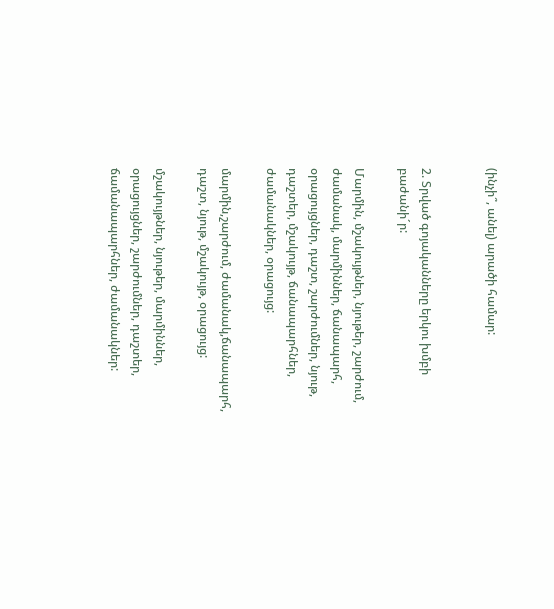(ինչի՞, անել) արածի համար:


2. Տրված գոյականները երկու խմբի բաժանի´ր:

Մարմին, մշակույթներ, նյութեր, շարժում, ժամանակ, մարմիններ, ճանապարհ, օրացույցներ, դաշտ, շարժումներ, նյութ, դաշտեր, մշակույթ, ճանապարհներ, ժամանակներ, օրացույց:

մարմին,շարժում, ժամանակ,ճանապարհ, դաշտ, նյութ, մշակույթ, օրացույց:

մշակույթներ, նյութեր, մարմիններ, օրացույցներ, շարժումներ, դաշտեր, ճամանապարհներ, ժամանակներ: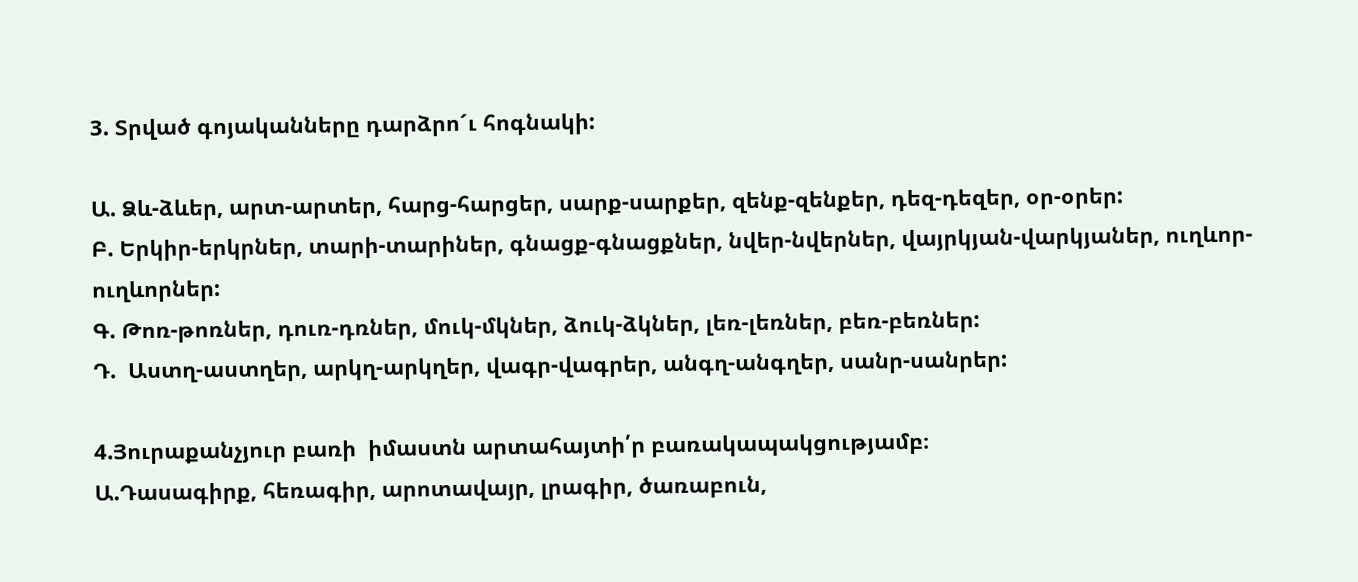3. Տրված գոյականները դարձրո´ւ հոգնակի:

Ա. Ձև-ձևեր, արտ-արտեր, հարց-հարցեր, սարք-սարքեր, զենք-զենքեր, դեզ-դեզեր, օր-օրեր:
Բ. Երկիր-երկրներ, տարի-տարիներ, գնացք-գնացքներ, նվեր-նվերներ, վայրկյան-վարկյաներ, ուղևոր-ուղևորներ:
Գ. Թոռ-թոռներ, դուռ-դռներ, մուկ-մկներ, ձուկ-ձկներ, լեռ-լեռներ, բեռ-բեռներ:
Դ.  Աստղ-աստղեր, արկղ-արկղեր, վագր-վագրեր, անգղ-անգղեր, սանր-սանրեր:

4.Յուրաքանչյուր բառի  իմաստն արտահայտի՛ր բառակապակցությամբ։
Ա.Դասագիրք, հեռագիր, արոտավայր, լրագիր, ծառաբուն,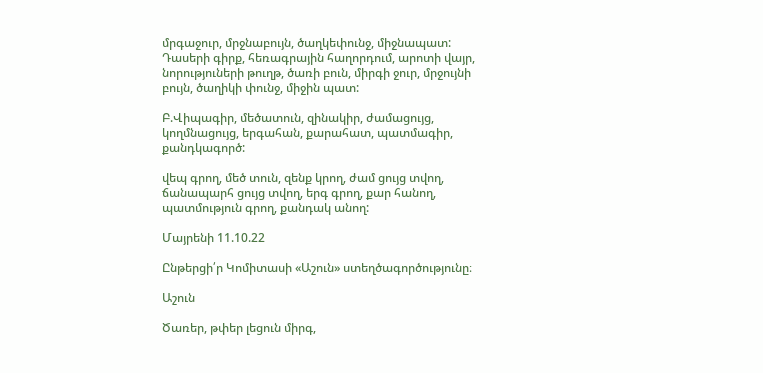մրգաջուր, մրջնաբույն, ծաղկեփունջ, միջնապատ:
Դասերի գիրք, հեռագրային հաղորդում, արոտի վայր, նորություների թուղթ, ծառի բուն, միրգի ջուր, մրջույնի բույն, ծաղիկի փունջ, միջին պատ:

Բ.Վիպագիր, մեծատուն, զինակիր, ժամացույց, կողմնացույց, երգահան, քարահատ, պատմագիր, քանդկագործ:

վեպ գրող, մեծ տուն, զենք կրող, ժամ ցույց տվող, ճանապարհ ցույց տվող, երգ գրող, քար հանող, պատմություն գրող, քանդակ անող:

Մայրենի 11.10.22

Ընթերցի՛ր Կոմիտասի «Աշուն» ստեղծագործությունը։

Աշուն

Ծառեր, թփեր լեցուն միրգ,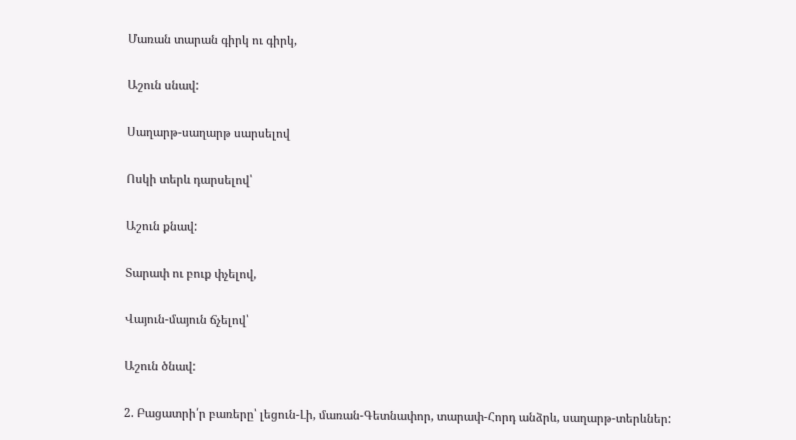Մառան տարան գիրկ ու գիրկ,

Աշուն սնավ:

Սաղարթ-սաղարթ սարսելով

Ոսկի տերև դարսելով՝

Աշուն քնավ:

Տարափ ու բուք փչելով,

Վայուն-մայուն ճչելով՝

Աշուն ծնավ:

2. Բացատրի՛ր բառերը՝ լեցուն-Լի, մառան-Գետնափոր, տարափ-Հորդ անձրև, սաղարթ-տերևներ: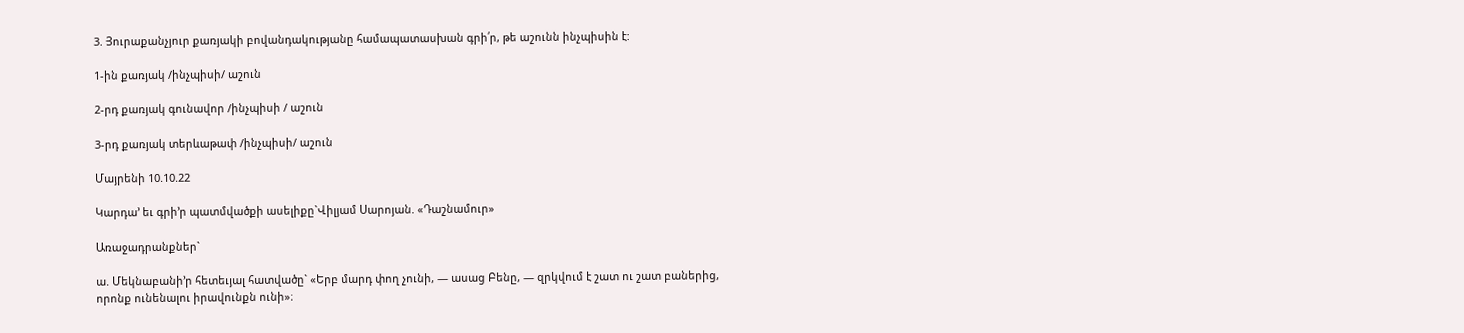3. Յուրաքանչյուր քառյակի բովանդակությանը համապատասխան գրի՛ր, թե աշունն ինչպիսին է:

1-ին քառյակ /ինչպիսի/ աշուն

2-րդ քառյակ գունավոր /ինչպիսի / աշուն

3-րդ քառյակ տերևաթափ /ինչպիսի/ աշուն

Մայրենի 10.10.22

Կարդա’ եւ գրի’ր պատմվածքի ասելիքը`Վիլյամ Սարոյան. «Դաշնամուր»

Առաջադրանքներ`

ա. Մեկնաբանի’ր հետեւյալ հատվածը` «Երբ մարդ փող չունի, ― ասաց Բենը, ― զրկվում է շատ ու շատ բաներից, որոնք ունենալու իրավունքն ունի»։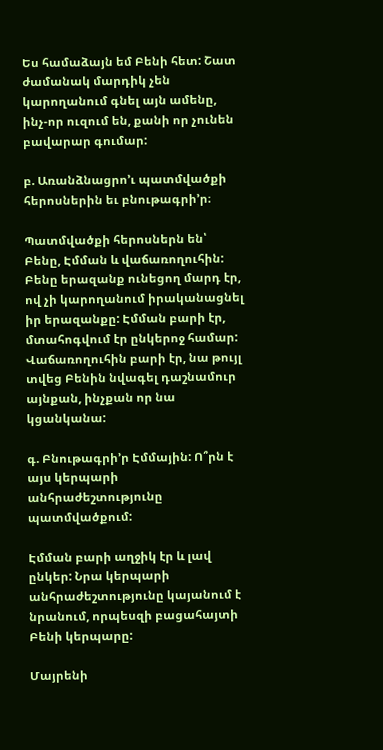Ես համաձայն եմ Բենի հետ: Շատ ժամանակ մարդիկ չեն կարողանում գնել այն ամենը, ինչ-որ ուզում են, քանի որ չունեն բավարար գումար:

բ. Առանձնացրո’ւ պատմվածքի հերոսներին եւ բնութագրի’ր։

Պատմվածքի հերոսներն են՝ Բենը, Էմման և վաճառողուհին: Բենը երազանք ունեցող մարդ էր, ով չի կարողանում իրականացնել իր երազանքը: Էմման բարի էր, մտահոգվում էր ընկերոջ համար: Վաճառողուհին բարի էր, նա թույլ տվեց Բենին նվագել դաշնամուր այնքան, ինչքան որ նա կցանկանա:

գ. Բնութագրի’ր Էմմային: Ո՞րն է այս կերպարի անհրաժեշտությունը պատմվածքում:

Էմման բարի աղջիկ էր և լավ ընկեր: Նրա կերպարի անհրաժեշտությունը կայանում է նրանում, որպեսզի բացահայտի Բենի կերպարը:

Մայրենի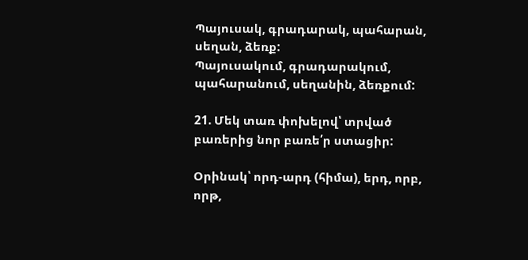Պայուսակ, գրադարակ, պահարան, սեղան, ձեռք:
Պայուսակում, գրադարակում, պահարանում, սեղանին, ձեռքում:

21. Մեկ տառ փոխելով՝ տրված բառերից նոր բառե՛ր ստացիր:

Օրինակ՝ որդ-արդ (հիմա), երդ, որբ, որթ,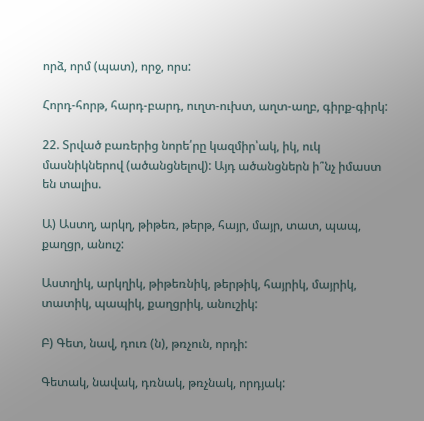որձ, որմ (պատ), որջ, որս:

Հորդ-հորթ, հարդ-բարդ, ուղտ-ուխտ, աղտ-աղբ, գիրք-գիրկ:

22. Տրված բառերից նորե՛րը կազմիր՝ակ, իկ, ուկ մասնիկներով (ածանցնելով): Այդ ածանցներն ի՞նչ իմաստ են տալիս.

Ա) Աստղ, արկղ, թիթեռ, թերթ, հայր, մայր, տատ, պապ, քաղցր, անուշ:

Աստղիկ, արկղիկ, թիթեռնիկ, թերթիկ, հայրիկ, մայրիկ, տատիկ, պապիկ, քաղցրիկ, անուշիկ:

Բ) Գետ, նավ, դուռ (ն), թռչուն, որդի:

Գետակ, նավակ, դռնակ, թռչնակ, որդյակ: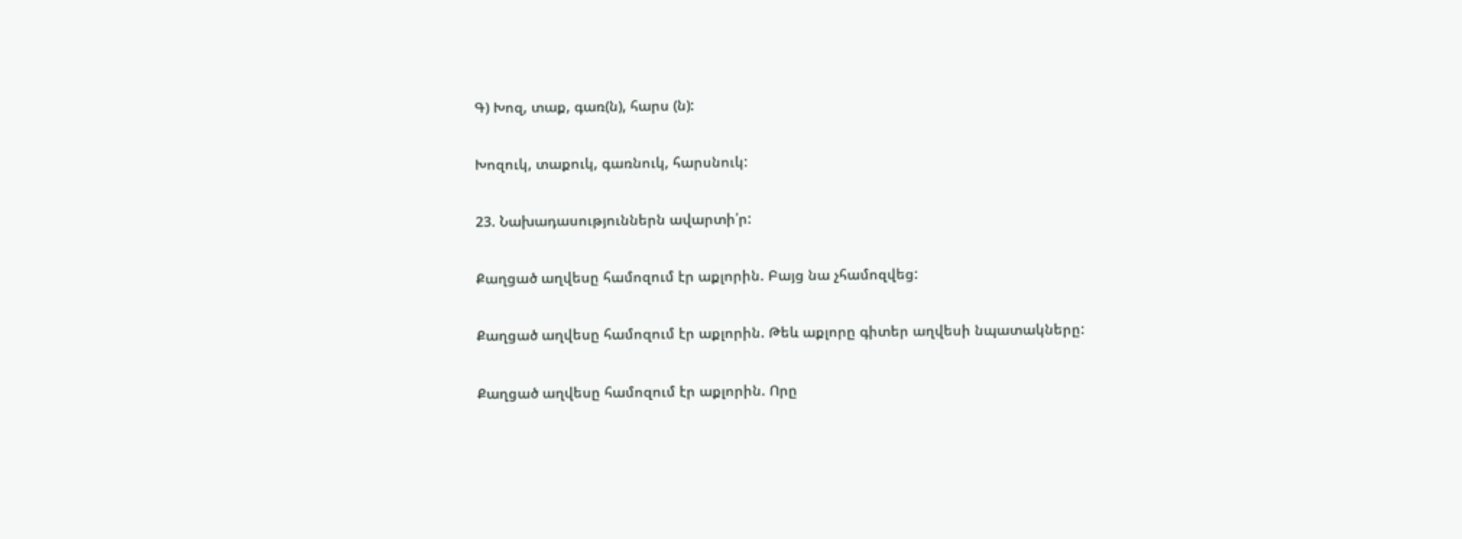Գ) Խոզ, տաք, գառ(ն), հարս (ն):

Խոզուկ, տաքուկ, գառնուկ, հարսնուկ:

23. Նախադասություններն ավարտի՛ր:

Քաղցած աղվեսը համոզում էր աքլորին. Բայց նա չհամոզվեց:

Քաղցած աղվեսը համոզում էր աքլորին. Թեև աքլորը գիտեր աղվեսի նպատակները:

Քաղցած աղվեսը համոզում էր աքլորին. Որը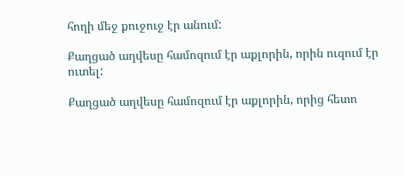հողի մեջ քուջուջ էր անում:

Քաղցած աղվեսը համոզում էր աքլորին, որին ուզում էր ուտել:

Քաղցած աղվեսը համոզում էր աքլորին, որից հետո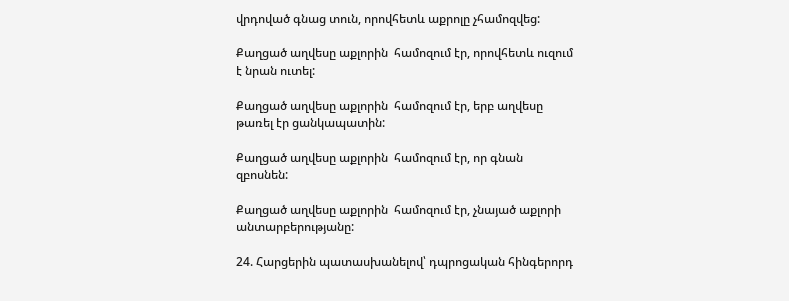վրդոված գնաց տուն, որովհետև աքրոլը չհամոզվեց:

Քաղցած աղվեսը աքլորին  համոզում էր, որովհետև ուզում է նրան ուտել:

Քաղցած աղվեսը աքլորին  համոզում էր, երբ աղվեսը թառել էր ցանկապատին:

Քաղցած աղվեսը աքլորին  համոզում էր, որ գնան զբոսնեն:

Քաղցած աղվեսը աքլորին  համոզում էր, չնայած աքլորի անտարբերությանը:

24. Հարցերին պատասխանելով՝ դպրոցական հինգերորդ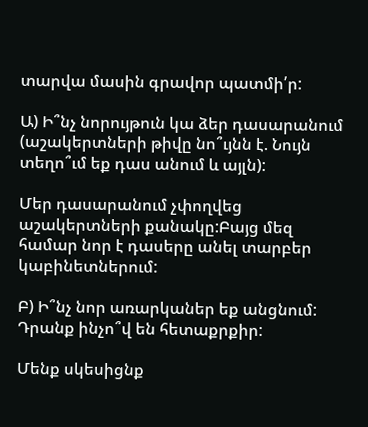տարվա մասին գրավոր պատմի՛ր:

Ա) Ի՞նչ նորույթուն կա ձեր դասարանում (աշակերտների թիվը նո՞ւյնն է. Նույն տեղո՞ւմ եք դաս անում և այլն):

Մեր դասարանում չփողվեց աշակերտների քանակը:Բայց մեզ համար նոր է դասերը անել տարբեր կաբինետներում:

Բ) Ի՞նչ նոր առարկաներ եք անցնում: Դրանք ինչո՞վ են հետաքրքիր:

Մենք սկեսիցնք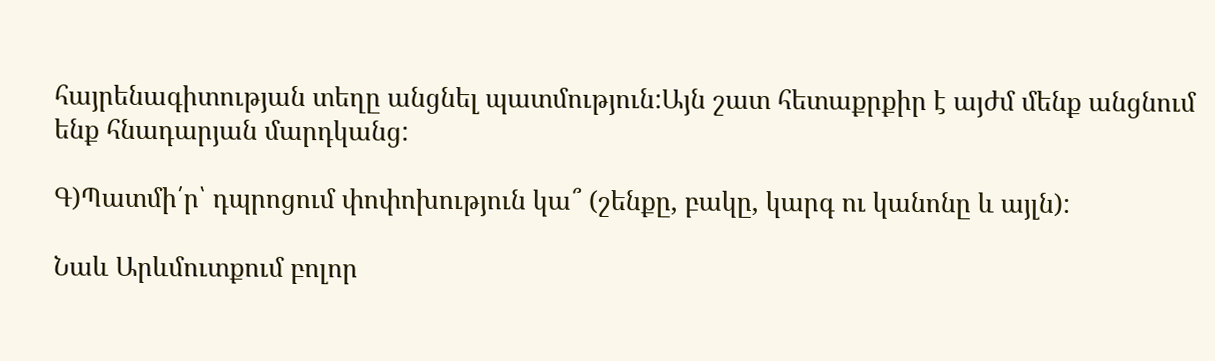հայրենագիտության տեղը անցնել պատմություն:Այն շատ հետաքրքիր է այժմ մենք անցնում ենք հնադարյան մարդկանց:

Գ)Պատմի՛ր՝ դպրոցում փոփոխություն կա՞ (շենքը, բակը, կարգ ու կանոնը և այլն):

Նաև Արևմուտքում բոլոր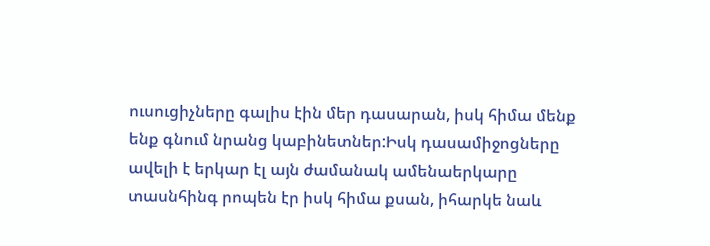ուսուցիչները գալիս էին մեր դասարան, իսկ հիմա մենք ենք գնում նրանց կաբինետներ:Իսկ դասամիջոցները ավելի է երկար էլ այն ժամանակ ամենաերկարը տասնհինգ րոպեն էր իսկ հիմա քսան, իհարկե նաև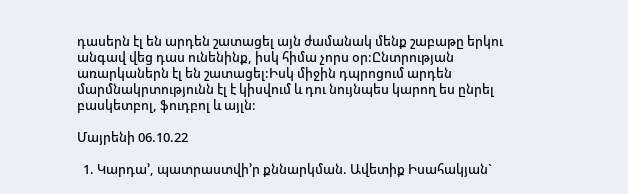դասերն էլ են արդեն շատացել այն ժամանակ մենք շաբաթը երկու անգավ վեց դաս ունենինք, իսկ հիմա չորս օր:Ընտրության առարկաներն էլ են շատացել:Իսկ միջին դպրոցում արդեն մարմնակրտությունն էլ է կիսվում և դու նույնպես կարող ես ընրել բասկետբոլ, ֆուդբոլ և այլն:

Մայրենի 06.10.22

  1. Կարդա’, պատրաստվի’ր քննարկման. Ավետիք Իսահակյան`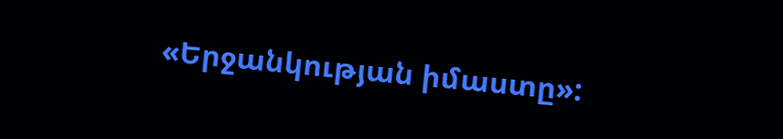«Երջանկության իմաստը»: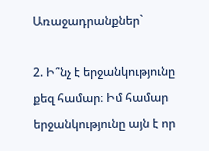Առաջադրանքներ`

2. Ի՞նչ է երջանկությունը քեզ համար։ Իմ համար երջանկությունը այն է որ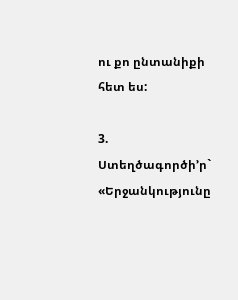ու քո ընտանիքի հետ ես:

3. Ստեղծագործի’ր` «Երջանկությունը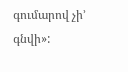գումարով չի’ գնվի»: